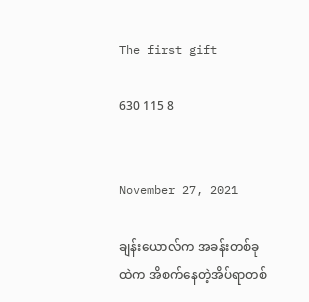The first gift

630 115 8


November 27, 2021

ချန်းယောလ်က အခန်းတစ်ခုထဲက အိစက်နေတဲ့အိပ်ရာတစ်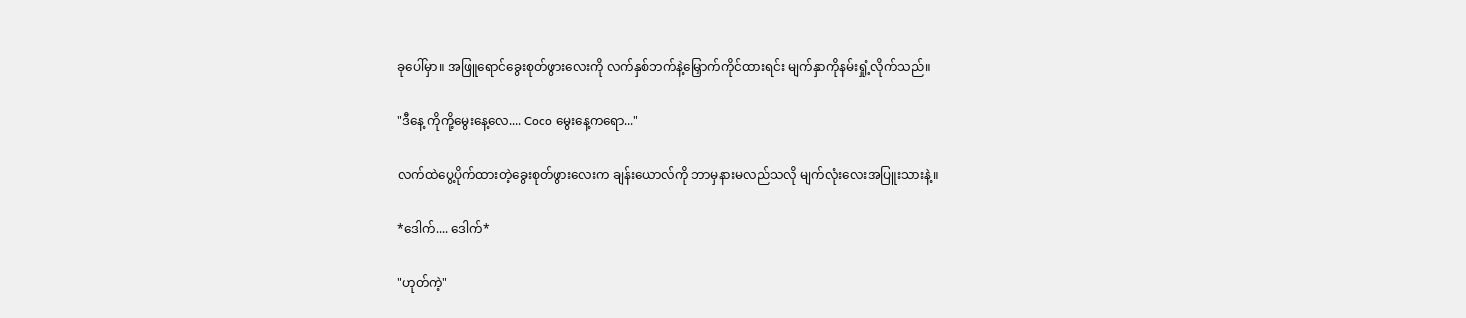ခုပေါ်မှာ။ အဖြူ‌ရောင်ခွေးစုတ်ဖွားလေးကို လက်နှစ်ဘက်နဲ့မြှောက်ကိုင်ထားရင်း မျက်နှာကိုနမ်းရှုံ့လိုက်သည်။

"ဒီနေ့ ကိုကို့မွေးနေ့လေ.... Coco မွေးနေ့ကရော..."

လက်ထဲပွေ့ပိုက်ထားတဲ့ခွေးစုတ်ဖွားလေးက ချန်းယောလ်ကို ဘာမှနားမလည်သလို မျက်လုံးလေးအပြူးသားနဲ့။

*ဒေါက်‌.... ဒေါက်*

"ဟုတ်ကဲ့"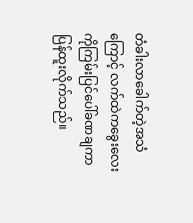တံခါးလာခေါက်တဲ့အသံကြောင့် လက်ထဲကခွေးလေးကိုကြမ်းပြင်ပေါ်ခဏချကာ ပြန်ထူးလိုက်သည်။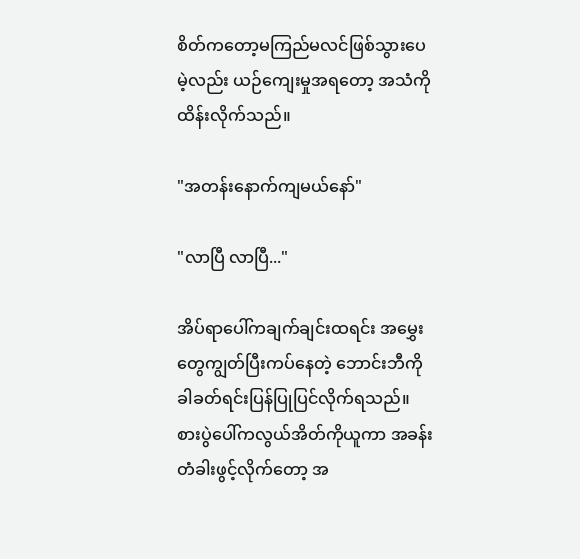စိတ်ကတော့မကြည်မလင်ဖြစ်သွားပေမဲ့လည်း ယဉ်ကျေးမှုအရတော့ အသံကိုထိန်းလိုက်သည်။

"အတန်းနောက်ကျမယ်နော်"

"လာပြီ လာပြီ..."

အိပ်ရာပေါ်ကချက်ချင်းထရင်း အမွှေးတွေကျွတ်ပြီးကပ်နေတဲ့ ဘောင်းဘီကိုခါခတ်ရင်းပြန်ပြုပြင်လိုက်ရသည်။ စားပွဲပေါ်ကလွယ်အိတ်ကိုယူကာ အခန်းတံခါးဖွင့်လိုက်တော့ အ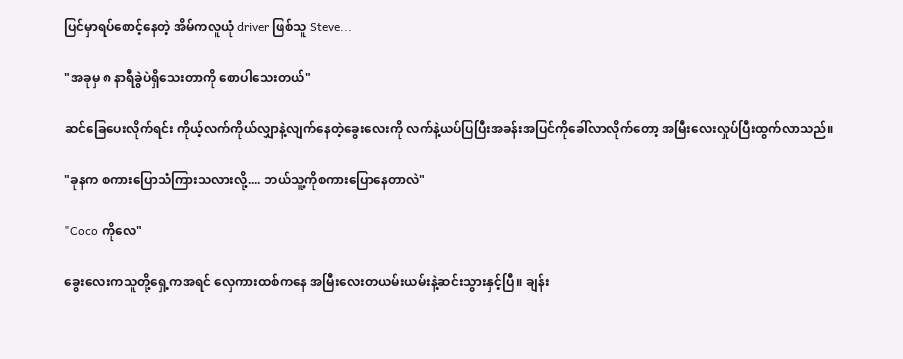ပြင်မှာရပ်စောင့်နေတဲ့ အိမ်ကလူယုံ driver ဖြစ်သူ Steve...

"အခုမှ ၈ နာရီခွဲပဲရှိသေးတာကို စောပါသေးတယ်"

ဆင်ခြေပေးလိုက်ရင်း ကိုယ့်လက်ကိုယ်လျှာနဲ့လျက်‌နေတဲ့ခွေးလေးကို လက်နဲ့ယပ်ပြပြီးအခန်းအပြင်ကိုခေါ်လာလိုက်တော့ အမြီးလေးလှုပ်ပြီးထွက်လာသည်။

"ခုနက စကားပြောသံကြားသလားလို့.... ဘယ်သူ့ကိုစကား‌ပြောနေတာလဲ"

"Coco ကိုလေ"

ခွေးလေးကသူတို့ရှေ့ကအရင် လှေကားထစ်ကနေ အမြီးလေးတယမ်းယမ်းနဲ့ဆင်းသွားနှင့်ပြီ။ ချန်း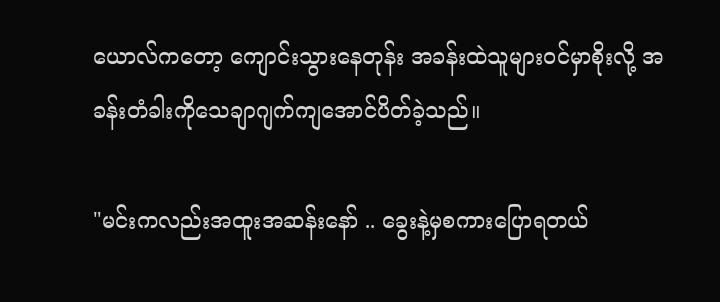ယောလ်ကတော့ ကျောင်းသွားနေတုန်း အခန်းထဲသူများဝင်မှာစိုးလို့ အခန်းတံခါးကိုသေချာဂျက်ကျ‌အောင်ပိတ်ခဲ့သည်။

"မင်းကလည်းအထူးအဆန်းနော် .. ခွေးနဲ့မှစကားပြောရတယ်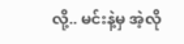လို့.. မင်းနဲ့မှ ‌အဲ့လို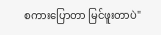စကားပြောတာ မြင်ဖူးတာပဲ"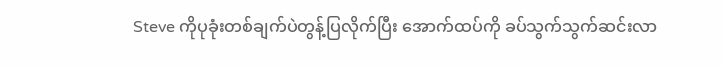Steve ကိုပုခုံးတစ်ချက်ပဲတွန့်ပြလိုက်ပြီး အောက်ထပ်ကို ခပ်သွက်သွက်ဆင်းလာ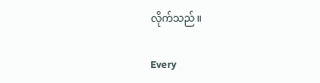လိုက်သည်။

Every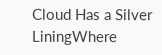Cloud Has a Silver LiningWhere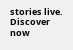stories live. Discover now